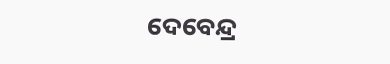ଦେବେନ୍ଦ୍ର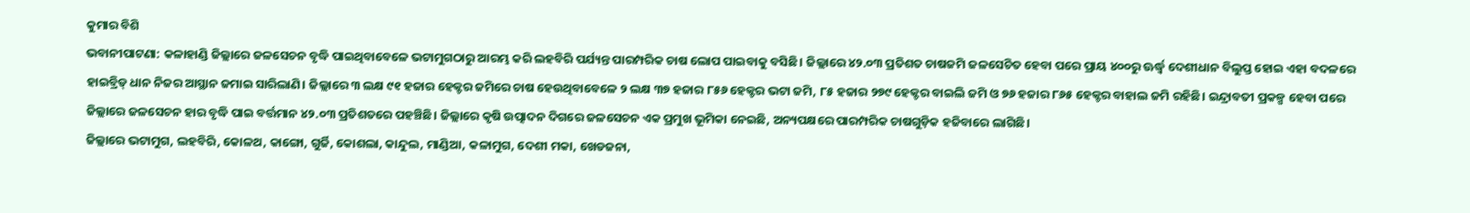କୁମାର ବିଶି
ଭବାନୀପାଟଣା: କଳାହାଣ୍ଡି ଜିଲ୍ଲାରେ ଜଳସେଚନ ବୃଦ୍ଧି ପାଇଥିବାବେଳେ ଭଟାମୁଗଠାରୁ ଆରମ୍ଭ କରି ଲହବିରି ପର୍ଯ୍ୟନ୍ତ ପାରମ୍ପରିକ ଚାଷ ଲୋପ ପାଇବାକୁ ବସିଛି। ଜିଲ୍ଲାରେ ୪୨.୦୩ ପ୍ରତିଶତ ଚାଷଜମି ଜଳସେଚିତ ହେବା ପରେ ପ୍ରାୟ ୪୦୦ରୁ ଊର୍ଦ୍ଧ୍ବ ଦେଶୀଧାନ ବିଲୁପ୍ତ ହୋଇ ଏହା ବଦଳରେ ହାଇବ୍ରିଡ୍ ଧାନ ନିଜର ଆସ୍ଥାନ ଜମାଇ ସାରିଲାଣି। ଜିଲ୍ଲାରେ ୩ ଲକ୍ଷ ୯୧ ହଜାର ହେକ୍ଟର ଜମିରେ ଚାଷ ହେଉଥିବାବେଳେ ୨ ଲକ୍ଷ ୩୭ ହଜାର ୮୫୬ ହେକ୍ଟର ଭଟା ଜମି, ୮୫ ହଜାର ୨୭୯ ହେକ୍ଟର ବାଇଲି ଜମି ଓ ୭୬ ହଜାର ୮୬୫ ହେକ୍ଟର ବାହାଲ ଜମି ରହିଛି। ଇନ୍ଦ୍ରାବତୀ ପ୍ରକଳ୍ପ ହେବା ପରେ ଜିଲ୍ଲାରେ ଜଳସେଚନ ହାର ବୃଦ୍ଧି ପାଇ ବର୍ତ୍ତମାନ ୪୨.୦୩ ପ୍ରତିଶତରେ ପହଞ୍ଚିଛି। ଜିଲ୍ଲାରେ କୃଷି ଉତ୍ପାଦନ ଦିଗରେ ଜଳସେଚନ ଏକ ପ୍ରମୁଖ ଭୂମିକା ନେଇଛି, ଅନ୍ୟପକ୍ଷରେ ପାରମ୍ପରିକ ଚାଷଗୁଡ଼ିକ ହଜିବାରେ ଲାଗିଛି।
ଜିଲ୍ଲାରେ ଭଟାମୁଗ, ଲହବିରି, କୋଳଥ, କାଙ୍ଗୋ, ଗୁର୍ଜି, କୋଶଲା, କାନ୍ଦୁଲ, ମାଣ୍ଡିଆ, କଳାମୁଗ, ଦେଶୀ ମକା, ଖେଡଜନା,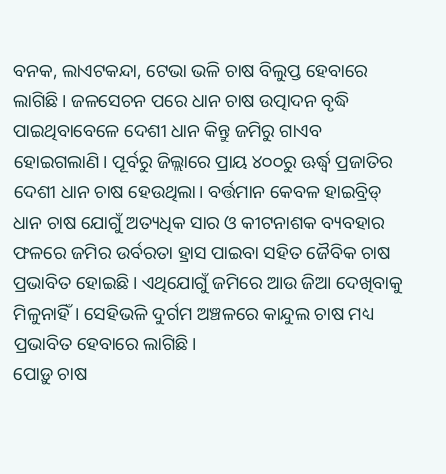ବନକ, ଲାଏଟକନ୍ଦା, ଟେଭା ଭଳି ଚାଷ ବିଲୁପ୍ତ ହେବାରେ ଲାଗିଛି। ଜଳସେଚନ ପରେ ଧାନ ଚାଷ ଉତ୍ପାଦନ ବୃଦ୍ଧି ପାଇଥିବାବେଳେ ଦେଶୀ ଧାନ କିନ୍ତୁ ଜମିରୁ ଗାଏବ ହୋଇଗଲାଣି। ପୂର୍ବରୁ ଜିଲ୍ଲାରେ ପ୍ରାୟ ୪୦୦ରୁ ଊର୍ଦ୍ଧ୍ବ ପ୍ରଜାତିର ଦେଶୀ ଧାନ ଚାଷ ହେଉଥିଲା। ବର୍ତ୍ତମାନ କେବଳ ହାଇବ୍ରିଡ୍ ଧାନ ଚାଷ ଯୋଗୁଁ ଅତ୍ୟଧିକ ସାର ଓ କୀଟନାଶକ ବ୍ୟବହାର ଫଳରେ ଜମିର ଉର୍ବରତା ହ୍ରାସ ପାଇବା ସହିତ ଜୈବିକ ଚାଷ ପ୍ରଭାବିତ ହୋଇଛି। ଏଥିଯୋଗୁଁ ଜମିରେ ଆଉ ଜିଆ ଦେଖିବାକୁ ମିଳୁନାହିଁ। ସେହିଭଳି ଦୁର୍ଗମ ଅଞ୍ଚଳରେ କାନ୍ଦୁଲ ଚାଷ ମଧ୍ୟ ପ୍ରଭାବିତ ହେବାରେ ଲାଗିଛି।
ପୋଡ଼ୁ ଚାଷ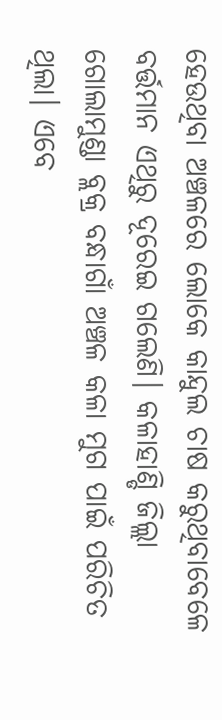ହେଉଥିବା ଅଞ୍ଚଳରେ ଲୋକେ କାନ୍ଦୁଲ ଚାଷ କରୁଥିବାବେଳେ ବର୍ତ୍ତମାନ ଏଥିରୁ ଦୂରେଇ ଗଲେଣି। କଳାହାଣ୍ଡି ଜିଲ୍ଲା ଗୋଲାମୁଣ୍ଡା ବ୍ଲକ୍ର ବନ୍ଧାଗାଁ ଅଞ୍ଚଳ କଳା ମୁଗ ପାଇଁ ପରିଚିତ ଥିଲା। ଏବେ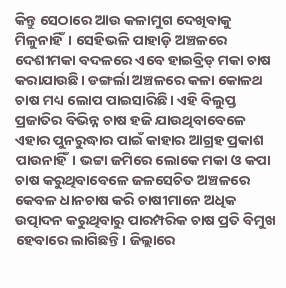କିନ୍ତୁ ସେଠାରେ ଆଉ କଳାମୁଗ ଦେଖିବାକୁ ମିଳୁନାହିଁ। ସେହିଭଳି ପାହାଡ଼ି ଅଞ୍ଚଳରେ ଦେଶୀମକା ବଦଳରେ ଏବେ ହାଇବ୍ରିଡ୍ ମକା ଚାଷ କରାଯାଉଛି। ଡଙ୍ଗର୍ଲା ଅଞ୍ଚଳରେ କଳା କୋଳଥ ଚାଷ ମଧ୍ୟ ଲୋପ ପାଇସାରିଛି। ଏହି ବିଲୁପ୍ତ ପ୍ରଜାତିର ବିଭିନ୍ନ ଚାଷ ହଜି ଯାଉଥିବାବେଳେ ଏହାର ପୁନରୁଦ୍ଧାର ପାଇଁ କାହାର ଆଗ୍ରହ ପ୍ରକାଶ ପାଉନାହିଁ। ଭଟ୍ଟା ଜମିରେ ଲୋକେ ମକା ଓ କପା ଚାଷ କରୁଥିବାବେଳେ ଜଳସେଚିତ ଅଞ୍ଚଳରେ କେବଳ ଧାନଚାଷ କରି ଚାଷୀମାନେ ଅଧିକ ଉତ୍ପାଦନ କରୁଥିବାରୁ ପାରମ୍ପରିକ ଚାଷ ପ୍ରତି ବିମୁଖ ହେବାରେ ଲାଗିଛନ୍ତି। ଜିଲ୍ଲାରେ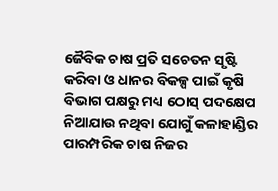ଜୈବିକ ଚାଷ ପ୍ରତି ସଚେତନ ସୃଷ୍ଟି କରିବା ଓ ଧାନର ବିକଳ୍ପ ପାଇଁ କୃଷି ବିଭାଗ ପକ୍ଷରୁ ମଧ୍ୟ ଠୋସ୍ ପଦକ୍ଷେପ ନିଆଯାଉ ନଥିବା ଯୋଗୁଁ କଳାହାଣ୍ଡିର ପାରମ୍ପରିକ ଚାଷ ନିଜର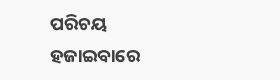ପରିଚୟ ହଜାଇବାରେ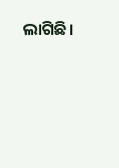ଲାଗିଛି।